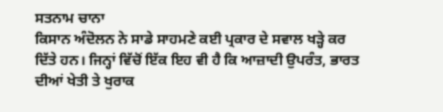ਸਤਨਾਮ ਚਾਨਾ
ਕਿਸਾਨ ਅੰਦੋਲਨ ਨੇ ਸਾਡੇ ਸਾਹਮਣੇ ਕਈ ਪ੍ਰਕਾਰ ਦੇ ਸਵਾਲ ਖੜ੍ਹੇ ਕਰ ਦਿੱਤੇ ਹਨ। ਜਿਨ੍ਹਾਂ ਵਿੱਚੋਂ ਇੱਕ ਇਹ ਵੀ ਹੈ ਕਿ ਆਜ਼ਾਦੀ ਉਪਰੰਤ, ਭਾਰਤ ਦੀਆਂ ਖੇਤੀ ਤੇ ਖੁਰਾਕ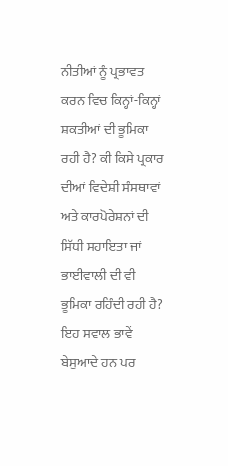ਨੀਤੀਆਂ ਨੂੰ ਪ੍ਰਭਾਵਤ ਕਰਨ ਵਿਚ ਕਿਨ੍ਹਾਂ-ਕਿਨ੍ਹਾਂ ਸ਼ਕਤੀਆਂ ਦੀ ਭੂਮਿਕਾ ਰਹੀ ਹੈ? ਕੀ ਕਿਸੇ ਪ੍ਰਕਾਰ ਦੀਆਂ ਵਿਦੇਸ਼ੀ ਸੰਸਥਾਵਾਂ ਅਤੇ ਕਾਰਪੋਰੇਸ਼ਨਾਂ ਦੀ ਸਿੱਧੀ ਸਹਾਇਤਾ ਜਾਂ ਭਾਈਵਾਲੀ ਦੀ ਵੀ ਭੂਮਿਕਾ ਰਹਿੰਦੀ ਰਹੀ ਹੈ? ਇਹ ਸਵਾਲ ਭਾਵੇਂ ਬੇਸੁਆਦੇ ਹਨ ਪਰ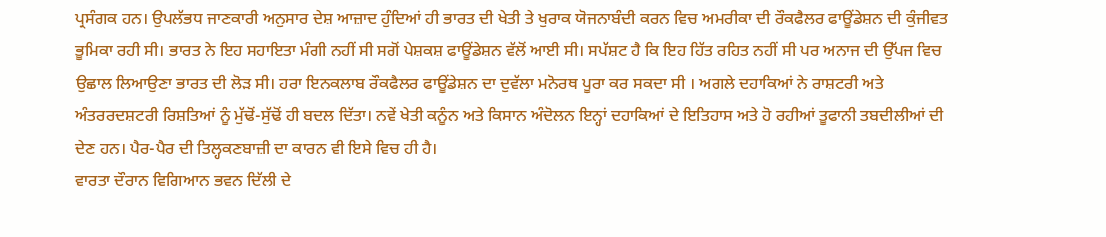ਪ੍ਰਸੰਗਕ ਹਨ। ਉਪਲੱਭਧ ਜਾਣਕਾਰੀ ਅਨੁਸਾਰ ਦੇਸ਼ ਆਜ਼ਾਦ ਹੁੰਦਿਆਂ ਹੀ ਭਾਰਤ ਦੀ ਖੇਤੀ ਤੇ ਖੁਰਾਕ ਯੋਜਨਾਬੰਦੀ ਕਰਨ ਵਿਚ ਅਮਰੀਕਾ ਦੀ ਰੌਕਫੈਲਰ ਫਾਊਂਡੇਸ਼ਨ ਦੀ ਕੁੰਜੀਵਤ ਭੂਮਿਕਾ ਰਹੀ ਸੀ। ਭਾਰਤ ਨੇ ਇਹ ਸਹਾਇਤਾ ਮੰਗੀ ਨਹੀਂ ਸੀ ਸਗੋਂ ਪੇਸ਼ਕਸ਼ ਫਾਊਂਡੇਸ਼ਨ ਵੱਲੋਂ ਆਈ ਸੀ। ਸਪੱਸ਼ਟ ਹੈ ਕਿ ਇਹ ਹਿੱਤ ਰਹਿਤ ਨਹੀਂ ਸੀ ਪਰ ਅਨਾਜ ਦੀ ਉੱਪਜ ਵਿਚ ਉਛਾਲ ਲਿਆਉਣਾ ਭਾਰਤ ਦੀ ਲੋੜ ਸੀ। ਹਰਾ ਇਨਕਲਾਬ ਰੌਕਫੈਲਰ ਫਾਊਂਡੇਸ਼ਨ ਦਾ ਦੁਵੱਲਾ ਮਨੋਰਥ ਪੂਰਾ ਕਰ ਸਕਦਾ ਸੀ । ਅਗਲੇ ਦਹਾਕਿਆਂ ਨੇ ਰਾਸ਼ਟਰੀ ਅਤੇ ਅੰਤਰਰਦਸ਼ਟਰੀ ਰਿਸ਼ਤਿਆਂ ਨੂੰ ਮੁੱਢੋਂ-ਸੁੱਢੋਂ ਹੀ ਬਦਲ ਦਿੱਤਾ। ਨਵੇਂ ਖੇਤੀ ਕਨੂੰਨ ਅਤੇ ਕਿਸਾਨ ਅੰਦੋਲਨ ਇਨ੍ਹਾਂ ਦਹਾਕਿਆਂ ਦੇ ਇਤਿਹਾਸ ਅਤੇ ਹੋ ਰਹੀਆਂ ਤੂਫਾਨੀ ਤਬਦੀਲੀਆਂ ਦੀ ਦੇਣ ਹਨ। ਪੈਰ-ਪੈਰ ਦੀ ਤਿਲ੍ਹਕਣਬਾਜ਼ੀ ਦਾ ਕਾਰਨ ਵੀ ਇਸੇ ਵਿਚ ਹੀ ਹੈ।
ਵਾਰਤਾ ਦੌਰਾਨ ਵਿਗਿਆਨ ਭਵਨ ਦਿੱਲੀ ਦੇ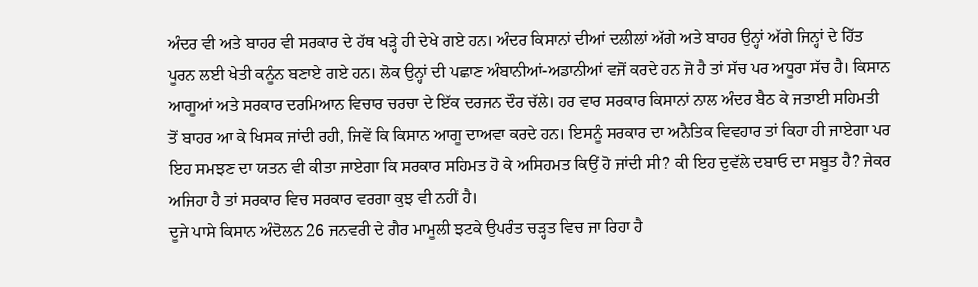ਅੰਦਰ ਵੀ ਅਤੇ ਬਾਹਰ ਵੀ ਸਰਕਾਰ ਦੇ ਹੱਥ ਖੜ੍ਹੇ ਹੀ ਦੇਖੇ ਗਏ ਹਨ। ਅੰਦਰ ਕਿਸਾਨਾਂ ਦੀਆਂ ਦਲੀਲਾਂ ਅੱਗੇ ਅਤੇ ਬਾਹਰ ਉਨ੍ਹਾਂ ਅੱਗੇ ਜਿਨ੍ਹਾਂ ਦੇ ਹਿੱਤ ਪੂਰਨ ਲਈ ਖੇਤੀ ਕਨੂੰਨ ਬਣਾਏ ਗਏ ਹਨ। ਲੋਕ ਉਨ੍ਹਾਂ ਦੀ ਪਛਾਣ ਅੰਬਾਨੀਆਂ-ਅਡਾਨੀਆਂ ਵਜੋਂ ਕਰਦੇ ਹਨ ਜੋ ਹੈ ਤਾਂ ਸੱਚ ਪਰ ਅਧੂਰਾ ਸੱਚ ਹੈ। ਕਿਸਾਨ ਆਗੂਆਂ ਅਤੇ ਸਰਕਾਰ ਦਰਮਿਆਨ ਵਿਚਾਰ ਚਰਚਾ ਦੇ ਇੱਕ ਦਰਜਨ ਦੌਰ ਚੱਲੇ। ਹਰ ਵਾਰ ਸਰਕਾਰ ਕਿਸਾਨਾਂ ਨਾਲ ਅੰਦਰ ਬੈਠ ਕੇ ਜਤਾਈ ਸਹਿਮਤੀ ਤੋਂ ਬਾਹਰ ਆ ਕੇ ਖਿਸਕ ਜਾਂਦੀ ਰਹੀ, ਜਿਵੇਂ ਕਿ ਕਿਸਾਨ ਆਗੂ ਦਾਅਵਾ ਕਰਦੇ ਹਨ। ਇਸਨੂੰ ਸਰਕਾਰ ਦਾ ਅਨੈਤਿਕ ਵਿਵਹਾਰ ਤਾਂ ਕਿਹਾ ਹੀ ਜਾਏਗਾ ਪਰ ਇਹ ਸਮਝਣ ਦਾ ਯਤਨ ਵੀ ਕੀਤਾ ਜਾਏਗਾ ਕਿ ਸਰਕਾਰ ਸਹਿਮਤ ਹੋ ਕੇ ਅਸਿਹਮਤ ਕਿਉਂ ਹੋ ਜਾਂਦੀ ਸੀ? ਕੀ ਇਹ ਦੁਵੱਲੇ ਦਬਾਓ ਦਾ ਸਬੂਤ ਹੈ? ਜੇਕਰ ਅਜਿਹਾ ਹੈ ਤਾਂ ਸਰਕਾਰ ਵਿਚ ਸਰਕਾਰ ਵਰਗਾ ਕੁਝ ਵੀ ਨਹੀਂ ਹੈ।
ਦੂਜੇ ਪਾਸੇ ਕਿਸਾਨ ਅੰਦੋਲਨ 26 ਜਨਵਰੀ ਦੇ ਗੈਰ ਮਾਮੂਲੀ ਝਟਕੇ ਉਪਰੰਤ ਚੜ੍ਹਤ ਵਿਚ ਜਾ ਰਿਹਾ ਹੈ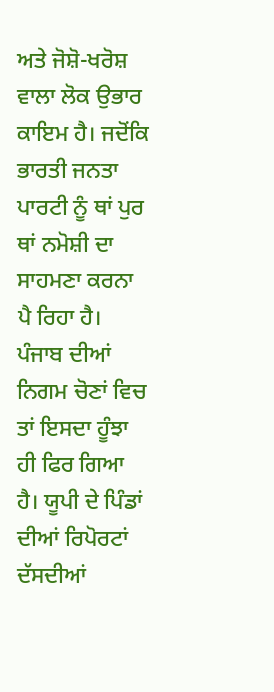ਅਤੇ ਜੋਸ਼ੋ-ਖਰੋਸ਼ ਵਾਲਾ ਲੋਕ ਉਭਾਰ ਕਾਇਮ ਹੈ। ਜਦੋਂਕਿ ਭਾਰਤੀ ਜਨਤਾ ਪਾਰਟੀ ਨੂੰ ਥਾਂ ਪੁਰ ਥਾਂ ਨਮੋਸ਼ੀ ਦਾ ਸਾਹਮਣਾ ਕਰਨਾ ਪੈ ਰਿਹਾ ਹੈ। ਪੰਜਾਬ ਦੀਆਂ ਨਿਗਮ ਚੋਣਾਂ ਵਿਚ ਤਾਂ ਇਸਦਾ ਹੂੰਝਾ ਹੀ ਫਿਰ ਗਿਆ ਹੈ। ਯੂਪੀ ਦੇ ਪਿੰਡਾਂ ਦੀਆਂ ਰਿਪੋਰਟਾਂ ਦੱਸਦੀਆਂ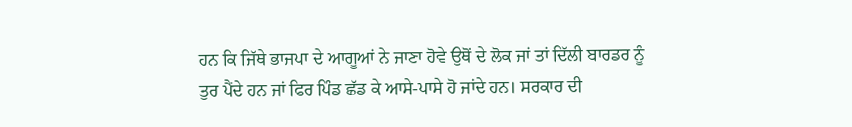ਹਨ ਕਿ ਜਿੱਥੇ ਭਾਜਪਾ ਦੇ ਆਗੂਆਂ ਨੇ ਜਾਣਾ ਹੋਵੇ ਉਥੋਂ ਦੇ ਲੋਕ ਜਾਂ ਤਾਂ ਦਿੱਲੀ ਬਾਰਡਰ ਨੂੰ ਤੁਰ ਪੈਂਦੇ ਹਨ ਜਾਂ ਫਿਰ ਪਿੰਡ ਛੱਡ ਕੇ ਆਸੇ-ਪਾਸੇ ਹੋ ਜਾਂਦੇ ਹਨ। ਸਰਕਾਰ ਦੀ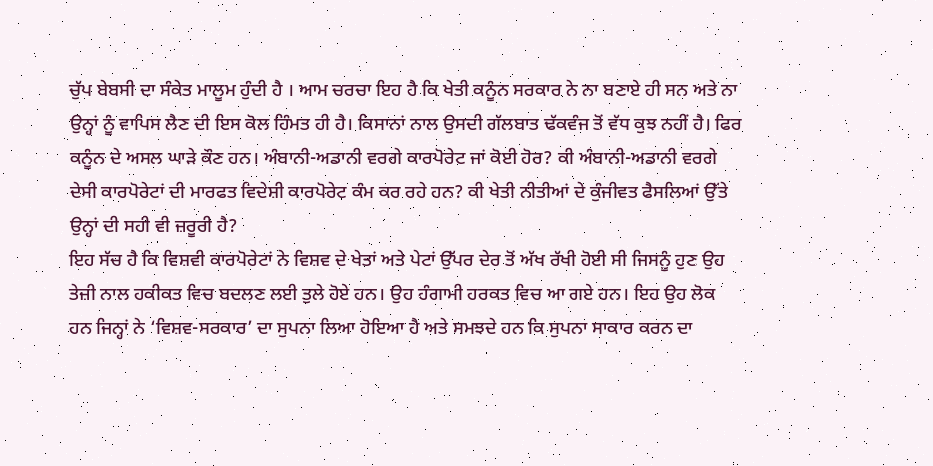ਚੁੱਪ ਬੇਬਸੀ ਦਾ ਸੰਕੇਤ ਮਾਲੂਮ ਹੁੰਦੀ ਹੈ । ਆਮ ਚਰਚਾ ਇਹ ਹੈ ਕਿ ਖੇਤੀ ਕਨੂੰਨ ਸਰਕਾਰ ਨੇ ਨਾ ਬਣਾਏ ਹੀ ਸਨ ਅਤੇ ਨਾ ਉਨ੍ਹਾਂ ਨੂੰ ਵਾਪਿਸ ਲੈਣ ਦੀ ਇਸ ਕੋਲ ਹਿੰਮਤ ਹੀ ਹੈ। ਕਿਸਾਨਾਂ ਨਾਲ ਉਸਦੀ ਗੱਲਬਾਤ ਢੱਕਵੰਜ ਤੋਂ ਵੱਧ ਕੁਝ ਨਹੀਂ ਹੈ। ਫਿਰ ਕਨੂੰਨ ਦੇ ਅਸਲ ਘਾੜੇ ਕੌਣ ਹਨ। ਅੰਬਾਨੀ-ਅਡਾਨੀ ਵਰਗੇ ਕਾਰਪੋਰੇਟ ਜਾਂ ਕੋਈ ਹੋਰ? ਕੀ ਅੰਬਾਨੀ-ਅਡਾਨੀ ਵਰਗੇ ਦੇਸੀ ਕਾਰਪੋਰੇਟਾਂ ਦੀ ਮਾਰਫਤ ਵਿਦੇਸ਼ੀ ਕਾਰਪੋਰੇਟ ਕੰਮ ਕਰ ਰਹੇ ਹਨ? ਕੀ ਖੇਤੀ ਨੀਤੀਆਂ ਦੇ ਕੁੰਜੀਵਤ ਫੈਸਲਿਆਂ ਉੱਤੇ ਉਨ੍ਹਾਂ ਦੀ ਸਹੀ ਵੀ ਜ਼ਰੂਰੀ ਹੈ?
ਇਹ ਸੱਚ ਹੈ ਕਿ ਵਿਸ਼ਵੀ ਕਾਰਪੋਰੇਟਾਂ ਨੇ ਵਿਸ਼ਵ ਦੇ ਖੇਤਾਂ ਅਤੇ ਪੇਟਾਂ ਉੱਪਰ ਦੇਰ ਤੋਂ ਅੱਖ ਰੱਖੀ ਹੋਈ ਸੀ ਜਿਸਨੂੰ ਹੁਣ ਉਹ ਤੇਜ਼ੀ ਨਾਲ ਹਕੀਕਤ ਵਿਚ ਬਦਲਣ ਲਈ ਤੁਲੇ ਹੋਏ ਹਨ। ਉਹ ਹੰਗਾਮੀ ਹਰਕਤ ਵਿਚ ਆ ਗਏ ਹਨ। ਇਹ ਉਹ ਲੋਕ ਹਨ ਜਿਨ੍ਹਾਂ ਨੇ ‘ਵਿਸ਼ਵ-ਸਰਕਾਰ’ ਦਾ ਸੁਪਨਾ ਲਿਆ ਹੋਇਆ ਹੈ ਅਤੇ ਸਮਝਦੇ ਹਨ ਕਿ ਸੁਪਨਾ ਸਾਕਾਰ ਕਰਨ ਦਾ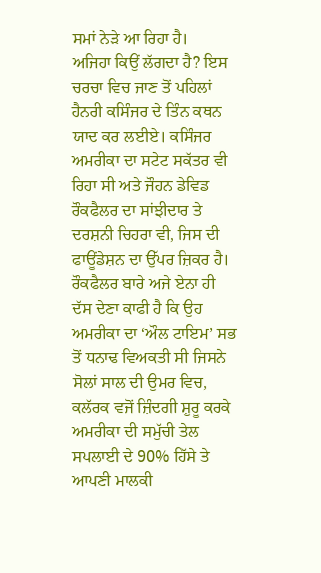ਸਮਾਂ ਨੇੜੇ ਆ ਰਿਹਾ ਹੈ।
ਅਜਿਹਾ ਕਿਉਂ ਲੱਗਦਾ ਹੈ? ਇਸ ਚਰਚਾ ਵਿਚ ਜਾਣ ਤੋਂ ਪਹਿਲਾਂ ਹੈਨਰੀ ਕਸਿੰਜਰ ਦੇ ਤਿੰਨ ਕਥਨ ਯਾਦ ਕਰ ਲਈਏ। ਕਸਿੰਜਰ ਅਮਰੀਕਾ ਦਾ ਸਟੇਟ ਸਕੱਤਰ ਵੀ ਰਿਹਾ ਸੀ ਅਤੇ ਜੌਹਨ ਡੇਵਿਡ ਰੌਕਫੈਲਰ ਦਾ ਸਾਂਝੀਦਾਰ ਤੇ ਦਰਸ਼ਨੀ ਚਿਹਰਾ ਵੀ, ਜਿਸ ਦੀ ਫਾਊਂਡੇਸ਼ਨ ਦਾ ਉੱਪਰ ਜ਼ਿਕਰ ਹੈ। ਰੌਕਫੈਲਰ ਬਾਰੇ ਅਜੇ ਏਨਾ ਹੀ ਦੱਸ ਦੇਣਾ ਕਾਫੀ ਹੈ ਕਿ ਉਹ ਅਮਰੀਕਾ ਦਾ ‘ਔਲ ਟਾਇਮ’ ਸਭ ਤੋਂ ਧਨਾਢ ਵਿਅਕਤੀ ਸੀ ਜਿਸਨੇ ਸੋਲਾਂ ਸਾਲ ਦੀ ਉਮਰ ਵਿਚ, ਕਲੱਰਕ ਵਜੋਂ ਜ਼ਿੰਦਗੀ ਸ਼ੁਰੂ ਕਰਕੇ ਅਮਰੀਕਾ ਦੀ ਸਮੁੱਚੀ ਤੇਲ ਸਪਲਾਈ ਦੇ 90% ਹਿੱਸੇ ਤੇ ਆਪਣੀ ਮਾਲਕੀ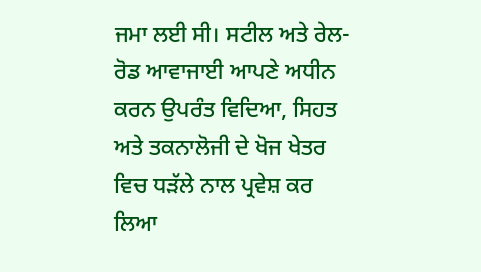ਜਮਾ ਲਈ ਸੀ। ਸਟੀਲ ਅਤੇ ਰੇਲ-ਰੋਡ ਆਵਾਜਾਈ ਆਪਣੇ ਅਧੀਨ ਕਰਨ ਉਪਰੰਤ ਵਿਦਿਆ, ਸਿਹਤ ਅਤੇ ਤਕਨਾਲੋਜੀ ਦੇ ਖੋਜ ਖੇਤਰ ਵਿਚ ਧੜੱਲੇ ਨਾਲ ਪ੍ਰਵੇਸ਼ ਕਰ ਲਿਆ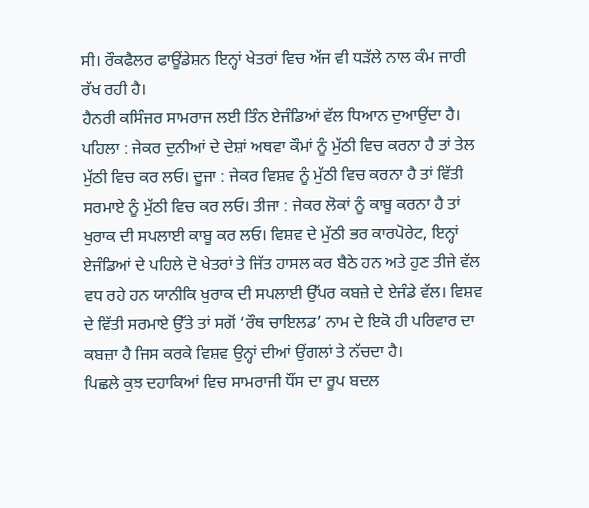ਸੀ। ਰੌਕਫੈਲਰ ਫਾਊਂਡੇਸ਼ਨ ਇਨ੍ਹਾਂ ਖੇਤਰਾਂ ਵਿਚ ਅੱਜ ਵੀ ਧੜੱਲੇ ਨਾਲ ਕੰਮ ਜਾਰੀ ਰੱਖ ਰਹੀ ਹੈ।
ਹੈਨਰੀ ਕਸਿੰਜਰ ਸਾਮਰਾਜ ਲਈ ਤਿੰਨ ਏਜੰਡਿਆਂ ਵੱਲ ਧਿਆਨ ਦੁਆਉਂਦਾ ਹੈ। ਪਹਿਲਾ : ਜੇਕਰ ਦੁਨੀਆਂ ਦੇ ਦੇਸ਼ਾਂ ਅਥਵਾ ਕੌਮਾਂ ਨੂੰ ਮੁੱਠੀ ਵਿਚ ਕਰਨਾ ਹੈ ਤਾਂ ਤੇਲ ਮੁੱਠੀ ਵਿਚ ਕਰ ਲਓ। ਦੂਜਾ : ਜੇਕਰ ਵਿਸ਼ਵ ਨੂੰ ਮੁੱਠੀ ਵਿਚ ਕਰਨਾ ਹੈ ਤਾਂ ਵਿੱਤੀ ਸਰਮਾਏ ਨੂੰ ਮੁੱਠੀ ਵਿਚ ਕਰ ਲਓ। ਤੀਜਾ : ਜੇਕਰ ਲੋਕਾਂ ਨੂੰ ਕਾਬੂ ਕਰਨਾ ਹੈ ਤਾਂ ਖੁਰਾਕ ਦੀ ਸਪਲਾਈ ਕਾਬੂ ਕਰ ਲਓ। ਵਿਸ਼ਵ ਦੇ ਮੁੱਠੀ ਭਰ ਕਾਰਪੋਰੇਟ, ਇਨ੍ਹਾਂ ਏਜੰਡਿਆਂ ਦੇ ਪਹਿਲੇ ਦੋ ਖੇਤਰਾਂ ਤੇ ਜਿੱਤ ਹਾਸਲ ਕਰ ਬੈਠੇ ਹਨ ਅਤੇ ਹੁਣ ਤੀਜੇ ਵੱਲ ਵਧ ਰਹੇ ਹਨ ਯਾਨੀਕਿ ਖੁਰਾਕ ਦੀ ਸਪਲਾਈ ਉੱਪਰ ਕਬਜ਼ੇ ਦੇ ਏਜੰਡੇ ਵੱਲ। ਵਿਸ਼ਵ ਦੇ ਵਿੱਤੀ ਸਰਮਾਏ ਉੱਤੇ ਤਾਂ ਸਗੋਂ ‘ਰੌਥ ਚਾਇਲਡ’ ਨਾਮ ਦੇ ਇਕੋ ਹੀ ਪਰਿਵਾਰ ਦਾ ਕਬਜ਼ਾ ਹੈ ਜਿਸ ਕਰਕੇ ਵਿਸ਼ਵ ਉਨ੍ਹਾਂ ਦੀਆਂ ਉਂਗਲਾਂ ਤੇ ਨੱਚਦਾ ਹੈ।
ਪਿਛਲੇ ਕੁਝ ਦਹਾਕਿਆਂ ਵਿਚ ਸਾਮਰਾਜੀ ਧੌਂਸ ਦਾ ਰੂਪ ਬਦਲ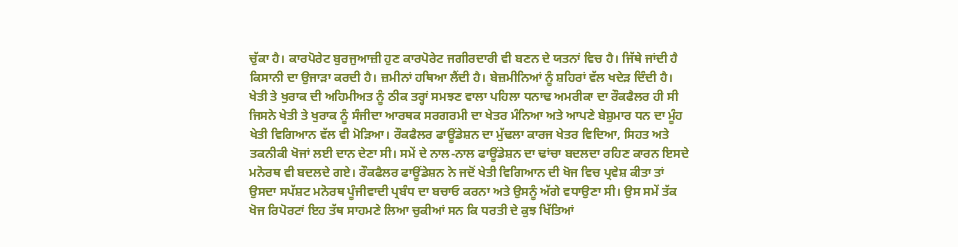ਚੁੱਕਾ ਹੈ। ਕਾਰਪੋਰੇਟ ਬੁਰਜੁਆਜ਼ੀ ਹੁਣ ਕਾਰਪੋਰੇਟ ਜਗੀਰਦਾਰੀ ਵੀ ਬਣਨ ਦੇ ਯਤਨਾਂ ਵਿਚ ਹੈ। ਜਿੱਥੇ ਜਾਂਦੀ ਹੈ ਕਿਸਾਨੀ ਦਾ ਉਜਾੜਾ ਕਰਦੀ ਹੈ। ਜ਼ਮੀਨਾਂ ਹਥਿਆ ਲੈਂਦੀ ਹੈ। ਬੇਜ਼ਮੀਨਿਆਂ ਨੂੰ ਸ਼ਹਿਰਾਂ ਵੱਲ ਖਦੇੜ ਦਿੰਦੀ ਹੈ। ਖੇਤੀ ਤੇ ਖੁਰਾਕ ਦੀ ਅਹਿਮੀਅਤ ਨੂੰ ਠੀਕ ਤਰ੍ਹਾਂ ਸਮਝਣ ਵਾਲਾ ਪਹਿਲਾ ਧਨਾਢ ਅਮਰੀਕਾ ਦਾ ਰੌਕਫੈਲਰ ਹੀ ਸੀ ਜਿਸਨੇ ਖੇਤੀ ਤੇ ਖੁਰਾਕ ਨੂੰ ਸੰਜੀਦਾ ਆਰਥਕ ਸਰਗਰਮੀ ਦਾ ਖੇਤਰ ਮੰਨਿਆ ਅਤੇ ਆਪਣੇ ਬੇਸ਼ੁਮਾਰ ਧਨ ਦਾ ਮੂੰਹ ਖੇਤੀ ਵਿਗਿਆਨ ਵੱਲ ਵੀ ਮੋੜਿਆ। ਰੌਕਫੈਲਰ ਫਾਊਂਡੇਸ਼ਨ ਦਾ ਮੁੱਢਲਾ ਕਾਰਜ ਖੇਤਰ ਵਿਦਿਆ, ਸਿਹਤ ਅਤੇ ਤਕਨੀਕੀ ਖੋਜਾਂ ਲਈ ਦਾਨ ਦੇਣਾ ਸੀ। ਸਮੇਂ ਦੇ ਨਾਲ-ਨਾਲ ਫਾਊਂਡੇਸ਼ਨ ਦਾ ਢਾਂਚਾ ਬਦਲਦਾ ਰਹਿਣ ਕਾਰਨ ਇਸਦੇ ਮਨੋਰਥ ਵੀ ਬਦਲਦੇ ਗਏ। ਰੌਕਫੈਲਰ ਫਾਊਂਡੇਸ਼ਨ ਨੇ ਜਦੋਂ ਖੇਤੀ ਵਿਗਿਆਨ ਦੀ ਖੋਜ ਵਿਚ ਪ੍ਰਵੇਸ਼ ਕੀਤਾ ਤਾਂ ਉਸਦਾ ਸਪੱਸ਼ਟ ਮਨੋਰਥ ਪੂੰਜੀਵਾਦੀ ਪ੍ਰਬੰਧ ਦਾ ਬਚਾਓ ਕਰਨਾ ਅਤੇ ਉਸਨੂੰ ਅੱਗੇ ਵਧਾਉਣਾ ਸੀ। ਉਸ ਸਮੇਂ ਤੱਕ ਖੋਜ ਰਿਪੋਰਟਾਂ ਇਹ ਤੱਥ ਸਾਹਮਣੇ ਲਿਆ ਚੁਕੀਆਂ ਸਨ ਕਿ ਧਰਤੀ ਦੇ ਕੁਝ ਖਿੱਤਿਆਂ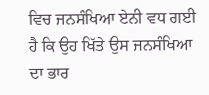ਵਿਚ ਜਨਸੰਖਿਆ ਏਨੀ ਵਧ ਗਈ ਹੈ ਕਿ ਉਹ ਖਿੱਤੇ ਉਸ ਜਨਸੰਖਿਆ ਦਾ ਭਾਰ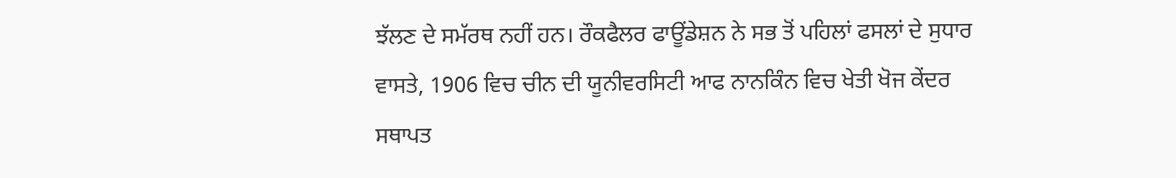ਝੱਲਣ ਦੇ ਸਮੱਰਥ ਨਹੀਂ ਹਨ। ਰੌਕਫੈਲਰ ਫਾਊਂਡੇਸ਼ਨ ਨੇ ਸਭ ਤੋਂ ਪਹਿਲਾਂ ਫਸਲਾਂ ਦੇ ਸੁਧਾਰ ਵਾਸਤੇ, 1906 ਵਿਚ ਚੀਨ ਦੀ ਯੂਨੀਵਰਸਿਟੀ ਆਫ ਨਾਨਕਿੰਨ ਵਿਚ ਖੇਤੀ ਖੋਜ ਕੇਂਦਰ ਸਥਾਪਤ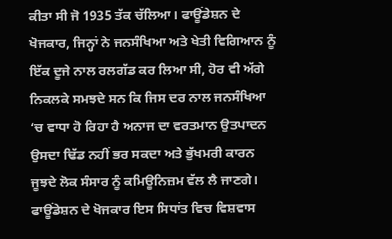ਕੀਤਾ ਸੀ ਜੋ 1935 ਤੱਕ ਚੱਲਿਆ। ਫਾਊਂਡੇਸ਼ਨ ਦੇ ਖੋਜਕਾਰ, ਜਿਨ੍ਹਾਂ ਨੇ ਜਨਸੰਖਿਆ ਅਤੇ ਖੇਤੀ ਵਿਗਿਆਨ ਨੂੰ ਇੱਕ ਦੂਜੇ ਨਾਲ ਰਲਗੱਡ ਕਰ ਲਿਆ ਸੀ, ਹੋਰ ਵੀ ਅੱਗੇ ਨਿਕਲਕੇ ਸਮਝਦੇ ਸਨ ਕਿ ਜਿਸ ਦਰ ਨਾਲ ਜਨਸੰਖਿਆ ‘ਚ ਵਾਧਾ ਹੋ ਰਿਹਾ ਹੈ ਅਨਾਜ ਦਾ ਵਰਤਮਾਨ ਉਤਪਾਦਨ ਉਸਦਾ ਢਿੱਡ ਨਹੀਂ ਭਰ ਸਕਦਾ ਅਤੇ ਭੁੱਖਮਰੀ ਕਾਰਨ ਜੂਝਦੇ ਲੋਕ ਸੰਸਾਰ ਨੂੰ ਕਮਿਊਨਿਜ਼ਮ ਵੱਲ ਲੈ ਜਾਣਗੇ। ਫਾਊਂਡੇਸ਼ਨ ਦੇ ਖੋਜਕਾਰ ਇਸ ਸਿਧਾਂਤ ਵਿਚ ਵਿਸ਼ਵਾਸ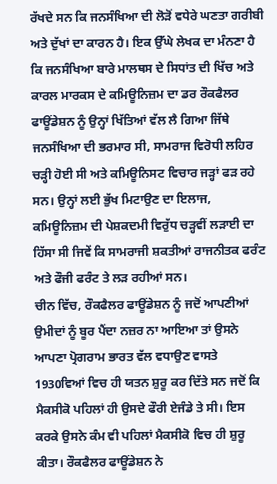ਰੱਖਦੇ ਸਨ ਕਿ ਜਨਸੰਖਿਆ ਦੀ ਲੋੜੋਂ ਵਧੇਰੇ ਘਣਤਾ ਗਰੀਬੀ ਅਤੇ ਦੁੱਖਾਂ ਦਾ ਕਾਰਨ ਹੈ। ਇਕ ਉੱਘੇ ਲੇਖਕ ਦਾ ਮੰਨਣਾ ਹੈ ਕਿ ਜਨਸੰਖਿਆ ਬਾਰੇ ਮਾਲਥਸ ਦੇ ਸਿਧਾਂਤ ਦੀ ਖਿੱਚ ਅਤੇ ਕਾਰਲ ਮਾਰਕਸ ਦੇ ਕਮਿਊਨਿਜ਼ਮ ਦਾ ਡਰ ਰੌਕਫੈਲਰ ਫਾਊਂਡੇਸ਼ਨ ਨੂੰ ਉਨ੍ਹਾਂ ਖਿੱਤਿਆਂ ਵੱਲ ਲੈ ਗਿਆ ਜਿੱਥੇ ਜਨਸੰਖਿਆ ਦੀ ਭਰਮਾਰ ਸੀ, ਸਾਮਰਾਜ ਵਿਰੋਧੀ ਲਹਿਰ ਚੜ੍ਹੀ ਹੋਈ ਸੀ ਅਤੇ ਕਮਿਊਨਿਸਟ ਵਿਚਾਰ ਜੜ੍ਹਾਂ ਫੜ ਰਹੇ ਸਨ। ਉਨ੍ਹਾਂ ਲਈ ਭੁੱਖ ਮਿਟਾਉਣ ਦਾ ਇਲਾਜ, ਕਮਿਊਨਿਜ਼ਮ ਦੀ ਪੇਸ਼ਕਦਮੀ ਵਿਰੁੱਧ ਚੜ੍ਹਵੀਂ ਲੜਾਈ ਦਾ ਹਿੱਸਾ ਸੀ ਜਿਵੇਂ ਕਿ ਸਾਮਰਾਜੀ ਸ਼ਕਤੀਆਂ ਰਾਜਨੀਤਕ ਫਰੰਟ ਅਤੇ ਫੌਜੀ ਫਰੰਟ ਤੇ ਲੜ ਰਹੀਆਂ ਸਨ।
ਚੀਨ ਵਿੱਚ, ਰੌਕਫੈਲਰ ਫਾਊਂਡੇਸ਼ਨ ਨੂੰ ਜਦੋਂ ਆਪਣੀਆਂ ਉਮੀਦਾਂ ਨੂੰ ਬੂਰ ਪੈਂਦਾ ਨਜ਼ਰ ਨਾ ਆਇਆ ਤਾਂ ਉਸਨੇ ਆਪਣਾ ਪ੍ਰੋਗਰਾਮ ਭਾਰਤ ਵੱਲ ਵਧਾਉਣ ਵਾਸਤੇ 1930ਵਿਆਂ ਵਿਚ ਹੀ ਯਤਨ ਸ਼ੁਰੂ ਕਰ ਦਿੱਤੇ ਸਨ ਜਦੋਂ ਕਿ ਮੈਕਸੀਕੋ ਪਹਿਲਾਂ ਹੀ ਉਸਦੇ ਫੌਰੀ ਏਜੰਡੇ ਤੇ ਸੀ। ਇਸ ਕਰਕੇ ਉਸਨੇ ਕੰਮ ਵੀ ਪਹਿਲਾਂ ਮੈਕਸੀਕੋ ਵਿਚ ਹੀ ਸ਼ੁਰੂ ਕੀਤਾ। ਰੌਕਫੈਲਰ ਫਾਊਂਡੇਸ਼ਨ ਨੇ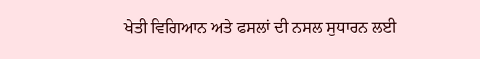ਖੇਤੀ ਵਿਗਿਆਨ ਅਤੇ ਫਸਲਾਂ ਦੀ ਨਸਲ ਸੁਧਾਰਨ ਲਈ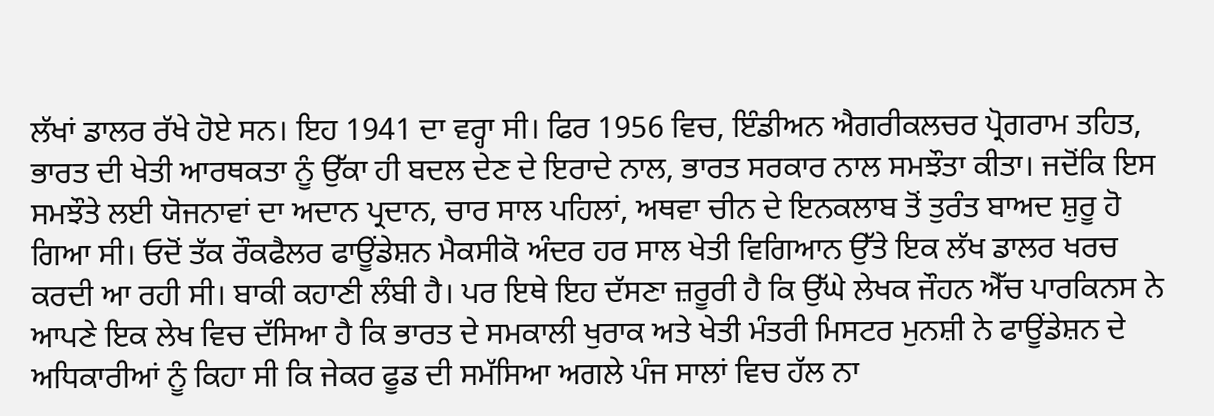ਲੱਖਾਂ ਡਾਲਰ ਰੱਖੇ ਹੋਏ ਸਨ। ਇਹ 1941 ਦਾ ਵਰ੍ਹਾ ਸੀ। ਫਿਰ 1956 ਵਿਚ, ਇੰਡੀਅਨ ਐਗਰੀਕਲਚਰ ਪ੍ਰੋਗਰਾਮ ਤਹਿਤ, ਭਾਰਤ ਦੀ ਖੇਤੀ ਆਰਥਕਤਾ ਨੂੰ ਉੱਕਾ ਹੀ ਬਦਲ ਦੇਣ ਦੇ ਇਰਾਦੇ ਨਾਲ, ਭਾਰਤ ਸਰਕਾਰ ਨਾਲ ਸਮਝੌਤਾ ਕੀਤਾ। ਜਦੋਂਕਿ ਇਸ ਸਮਝੌਤੇ ਲਈ ਯੋਜਨਾਵਾਂ ਦਾ ਅਦਾਨ ਪ੍ਰਦਾਨ, ਚਾਰ ਸਾਲ ਪਹਿਲਾਂ, ਅਥਵਾ ਚੀਨ ਦੇ ਇਨਕਲਾਬ ਤੋਂ ਤੁਰੰਤ ਬਾਅਦ ਸ਼ੁਰੂ ਹੋ ਗਿਆ ਸੀ। ਓਦੋਂ ਤੱਕ ਰੌਕਫੈਲਰ ਫਾਊਂਡੇਸ਼ਨ ਮੈਕਸੀਕੋ ਅੰਦਰ ਹਰ ਸਾਲ ਖੇਤੀ ਵਿਗਿਆਨ ਉੱਤੇ ਇਕ ਲੱਖ ਡਾਲਰ ਖਰਚ ਕਰਦੀ ਆ ਰਹੀ ਸੀ। ਬਾਕੀ ਕਹਾਣੀ ਲੰਬੀ ਹੈ। ਪਰ ਇਥੇ ਇਹ ਦੱਸਣਾ ਜ਼ਰੂਰੀ ਹੈ ਕਿ ਉੱਘੇ ਲੇਖਕ ਜੌਹਨ ਐੱਚ ਪਾਰਕਿਨਸ ਨੇ ਆਪਣੇ ਇਕ ਲੇਖ ਵਿਚ ਦੱਸਿਆ ਹੈ ਕਿ ਭਾਰਤ ਦੇ ਸਮਕਾਲੀ ਖੁਰਾਕ ਅਤੇ ਖੇਤੀ ਮੰਤਰੀ ਮਿਸਟਰ ਮੁਨਸ਼ੀ ਨੇ ਫਾਊਂਡੇਸ਼ਨ ਦੇ ਅਧਿਕਾਰੀਆਂ ਨੂੰ ਕਿਹਾ ਸੀ ਕਿ ਜੇਕਰ ਫੂਡ ਦੀ ਸਮੱਸਿਆ ਅਗਲੇ ਪੰਜ ਸਾਲਾਂ ਵਿਚ ਹੱਲ ਨਾ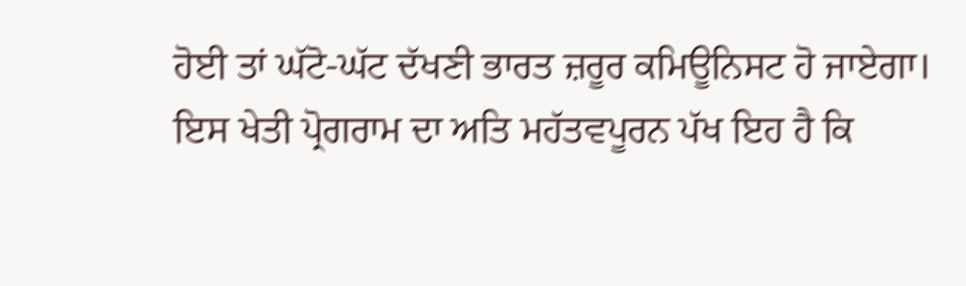ਹੋਈ ਤਾਂ ਘੱਟੋ-ਘੱਟ ਦੱਖਣੀ ਭਾਰਤ ਜ਼ਰੂਰ ਕਮਿਊਨਿਸਟ ਹੋ ਜਾਏਗਾ। ਇਸ ਖੇਤੀ ਪ੍ਰੋਗਰਾਮ ਦਾ ਅਤਿ ਮਹੱਤਵਪੂਰਨ ਪੱਖ ਇਹ ਹੈ ਕਿ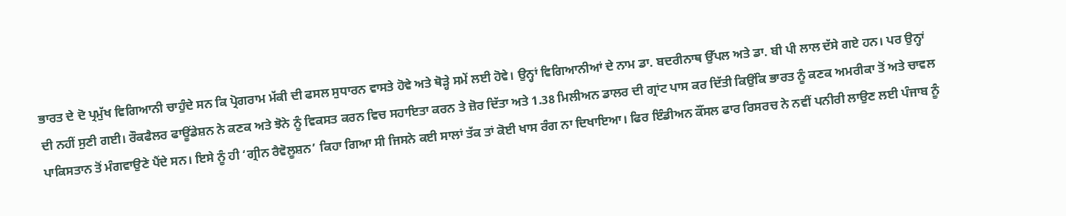ਭਾਰਤ ਦੇ ਦੋ ਪ੍ਰਮੁੱਖ ਵਿਗਿਆਨੀ ਚਾਹੁੰਦੇ ਸਨ ਕਿ ਪ੍ਰੋਗਰਾਮ ਮੱਕੀ ਦੀ ਫਸਲ ਸੁਧਾਰਨ ਵਾਸਤੇ ਹੋਵੇ ਅਤੇ ਥੋੜ੍ਹੇ ਸਮੇਂ ਲਈ ਹੋਵੇ। ਉਨ੍ਹਾਂ ਵਿਗਿਆਨੀਆਂ ਦੇ ਨਾਮ ਡਾ. ਬਦਰੀਨਾਥ ਉੱਪਲ ਅਤੇ ਡਾ. ਬੀ ਪੀ ਲਾਲ ਦੱਸੇ ਗਏ ਹਨ। ਪਰ ਉਨ੍ਹਾਂ ਦੀ ਨਹੀਂ ਸੁਣੀ ਗਈ। ਰੌਕਫੈਲਰ ਫਾਊਂਡੇਸ਼ਨ ਨੇ ਕਣਕ ਅਤੇ ਝੋਨੇ ਨੂੰ ਵਿਕਸਤ ਕਰਨ ਵਿਚ ਸਹਾਇਤਾ ਕਰਨ ਤੇ ਜ਼ੋਰ ਦਿੱਤਾ ਅਤੇ 1.38 ਮਿਲੀਅਨ ਡਾਲਰ ਦੀ ਗ੍ਰਾਂਟ ਪਾਸ ਕਰ ਦਿੱਤੀ ਕਿਉਂਕਿ ਭਾਰਤ ਨੂੰ ਕਣਕ ਅਮਰੀਕਾ ਤੋਂ ਅਤੇ ਚਾਵਲ ਪਾਕਿਸਤਾਨ ਤੋਂ ਮੰਗਵਾਉਣੇ ਪੈਂਦੇ ਸਨ। ਇਸੇ ਨੂੰ ਹੀ ‘ਗ੍ਰੀਨ ਰੈਵੋਲੂਸ਼ਨ’ ਕਿਹਾ ਗਿਆ ਸੀ ਜਿਸਨੇ ਕਈ ਸਾਲਾਂ ਤੱਕ ਤਾਂ ਕੋਈ ਖਾਸ ਰੰਗ ਨਾ ਦਿਖਾਇਆ। ਫਿਰ ਇੰਡੀਅਨ ਕੌਂਸਲ ਫਾਰ ਰਿਸਰਚ ਨੇ ਨਵੀਂ ਪਨੀਰੀ ਲਾਉਣ ਲਈ ਪੰਜਾਬ ਨੂੰ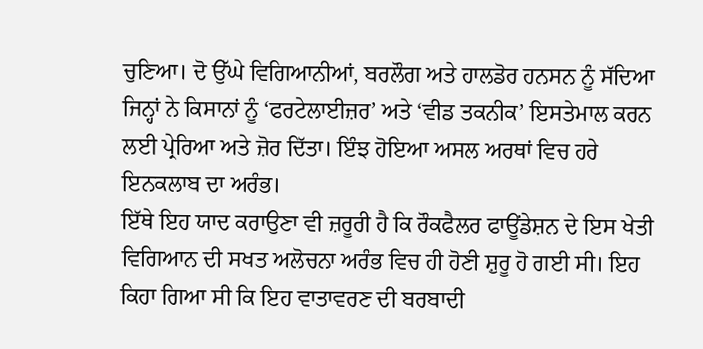ਚੁਣਿਆ। ਦੋ ਉੱਘੇ ਵਿਗਿਆਨੀਆਂ, ਬਰਲੌਗ ਅਤੇ ਹਾਲਡੋਰ ਹਨਸਨ ਨੂੰ ਸੱਦਿਆ ਜਿਨ੍ਹਾਂ ਨੇ ਕਿਸਾਨਾਂ ਨੂੰ ‘ਫਰਟੇਲਾਈਜ਼ਰ’ ਅਤੇ ‘ਵੀਡ ਤਕਨੀਕ’ ਇਸਤੇਮਾਲ ਕਰਨ ਲਈ ਪ੍ਰੇਰਿਆ ਅਤੇ ਜ਼ੋਰ ਦਿੱਤਾ। ਇੰਝ ਹੋਇਆ ਅਸਲ ਅਰਥਾਂ ਵਿਚ ਹਰੇ ਇਨਕਲਾਬ ਦਾ ਅਰੰਭ।
ਇੱਥੇ ਇਹ ਯਾਦ ਕਰਾਉਣਾ ਵੀ ਜ਼ਰੂਰੀ ਹੈ ਕਿ ਰੌਕਫੈਲਰ ਫਾਊਂਡੇਸ਼ਨ ਦੇ ਇਸ ਖੇਤੀ ਵਿਗਿਆਨ ਦੀ ਸਖਤ ਅਲੋਚਨਾ ਅਰੰਭ ਵਿਚ ਹੀ ਹੋਣੀ ਸ਼ੁਰੂ ਹੋ ਗਈ ਸੀ। ਇਹ ਕਿਹਾ ਗਿਆ ਸੀ ਕਿ ਇਹ ਵਾਤਾਵਰਣ ਦੀ ਬਰਬਾਦੀ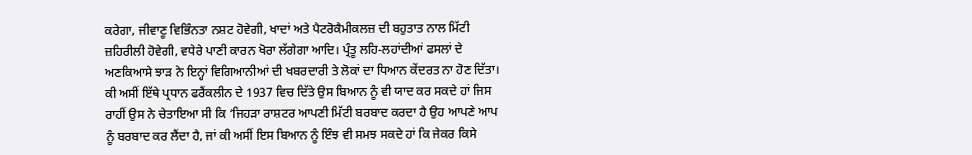ਕਰੇਗਾ, ਜੀਵਾਣੂ ਵਿਭਿੰਨਤਾ ਨਸ਼ਟ ਹੋਵੇਗੀ, ਖਾਦਾਂ ਅਤੇ ਪੈਟਰੋਕੈਮੀਕਲਜ਼ ਦੀ ਬਹੁਤਾਤ ਨਾਲ ਮਿੱਟੀ ਜ਼ਹਿਰੀਲੀ ਹੋਵੇਗੀ, ਵਧੇਰੇ ਪਾਣੀ ਕਾਰਨ ਖੋਰਾ ਲੱਗੇਗਾ ਆਦਿ। ਪ੍ਰੰਤੂ ਲਹਿ-ਲਹਾਂਦੀਆਂ ਫਸਲਾਂ ਦੇ ਅਣਕਿਆਸੇ ਝਾੜ ਨੇ ਇਨ੍ਹਾਂ ਵਿਗਿਆਨੀਆਂ ਦੀ ਖਬਰਦਾਰੀ ਤੇ ਲੋਕਾਂ ਦਾ ਧਿਆਨ ਕੇਂਦਰਤ ਨਾ ਹੋਣ ਦਿੱਤਾ। ਕੀ ਅਸੀਂ ਇੱਥੇ ਪ੍ਰਧਾਨ ਫਰੈਂਕਲੀਨ ਦੇ 1937 ਵਿਚ ਦਿੱਤੇ ਉਸ ਬਿਆਨ ਨੂੰ ਵੀ ਯਾਦ ਕਰ ਸਕਦੇ ਹਾਂ ਜਿਸ ਰਾਹੀਂ ਉਸ ਨੇ ਚੇਤਾਇਆ ਸੀ ਕਿ ‘ਜਿਹੜਾ ਰਾਸ਼ਟਰ ਆਪਣੀ ਮਿੱਟੀ ਬਰਬਾਦ ਕਰਦਾ ਹੈ ਉਹ ਆਪਣੇ ਆਪ ਨੂੰ ਬਰਬਾਦ ਕਰ ਲੈਂਦਾ ਹੈ, ਜਾਂ ਕੀ ਅਸੀਂ ਇਸ ਬਿਆਨ ਨੂੰ ਇੰਝ ਵੀ ਸਮਝ ਸਕਦੇ ਹਾਂ ਕਿ ਜੇਕਰ ਕਿਸੇ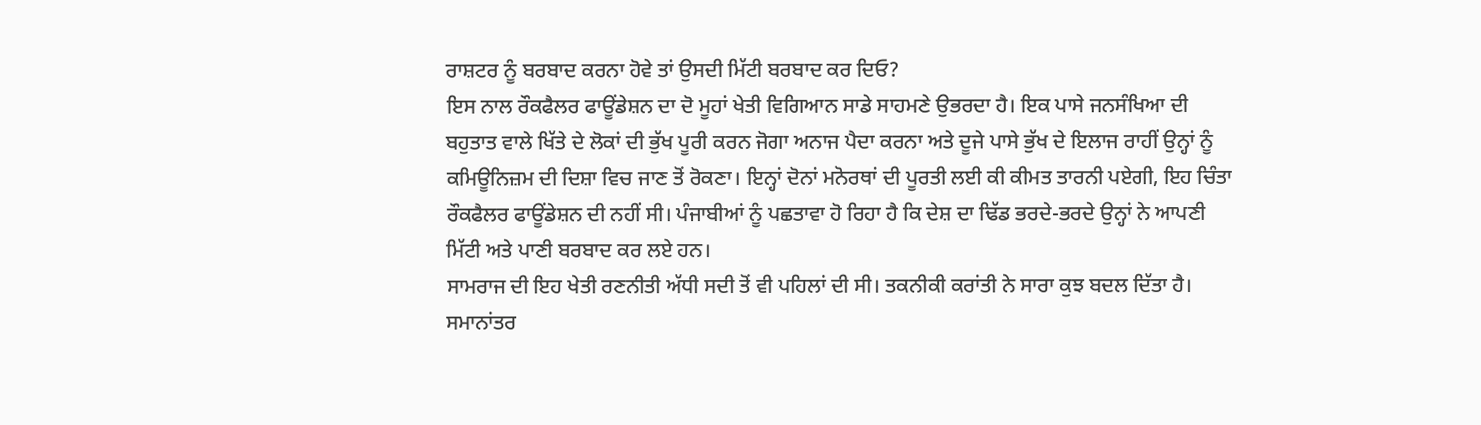ਰਾਸ਼ਟਰ ਨੂੰ ਬਰਬਾਦ ਕਰਨਾ ਹੋਵੇ ਤਾਂ ਉਸਦੀ ਮਿੱਟੀ ਬਰਬਾਦ ਕਰ ਦਿਓ?
ਇਸ ਨਾਲ ਰੌਕਫੈਲਰ ਫਾਊਂਡੇਸ਼ਨ ਦਾ ਦੋ ਮੂਹਾਂ ਖੇਤੀ ਵਿਗਿਆਨ ਸਾਡੇ ਸਾਹਮਣੇ ਉਭਰਦਾ ਹੈ। ਇਕ ਪਾਸੇ ਜਨਸੰਖਿਆ ਦੀ ਬਹੁਤਾਤ ਵਾਲੇ ਖਿੱਤੇ ਦੇ ਲੋਕਾਂ ਦੀ ਭੁੱਖ ਪੂਰੀ ਕਰਨ ਜੋਗਾ ਅਨਾਜ ਪੈਦਾ ਕਰਨਾ ਅਤੇ ਦੂਜੇ ਪਾਸੇ ਭੁੱਖ ਦੇ ਇਲਾਜ ਰਾਹੀਂ ਉਨ੍ਹਾਂ ਨੂੰ ਕਮਿਊਨਿਜ਼ਮ ਦੀ ਦਿਸ਼ਾ ਵਿਚ ਜਾਣ ਤੋਂ ਰੋਕਣਾ। ਇਨ੍ਹਾਂ ਦੋਨਾਂ ਮਨੋਰਥਾਂ ਦੀ ਪੂਰਤੀ ਲਈ ਕੀ ਕੀਮਤ ਤਾਰਨੀ ਪਏਗੀ, ਇਹ ਚਿੰਤਾ ਰੌਕਫੈਲਰ ਫਾਊਂਡੇਸ਼ਨ ਦੀ ਨਹੀਂ ਸੀ। ਪੰਜਾਬੀਆਂ ਨੂੰ ਪਛਤਾਵਾ ਹੋ ਰਿਹਾ ਹੈ ਕਿ ਦੇਸ਼ ਦਾ ਢਿੱਡ ਭਰਦੇ-ਭਰਦੇ ਉਨ੍ਹਾਂ ਨੇ ਆਪਣੀ ਮਿੱਟੀ ਅਤੇ ਪਾਣੀ ਬਰਬਾਦ ਕਰ ਲਏ ਹਨ।
ਸਾਮਰਾਜ ਦੀ ਇਹ ਖੇਤੀ ਰਣਨੀਤੀ ਅੱਧੀ ਸਦੀ ਤੋਂ ਵੀ ਪਹਿਲਾਂ ਦੀ ਸੀ। ਤਕਨੀਕੀ ਕਰਾਂਤੀ ਨੇ ਸਾਰਾ ਕੁਝ ਬਦਲ ਦਿੱਤਾ ਹੈ। ਸਮਾਨਾਂਤਰ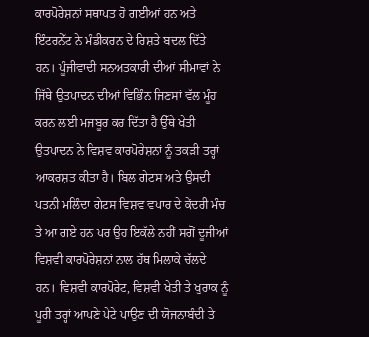ਕਾਰਪੋਰੇਸ਼ਨਾਂ ਸਥਾਪਤ ਹੋ ਗਈਆਂ ਹਨ ਅਤੇ ਇੰਟਰਨੇੱਟ ਨੇ ਮੰਡੀਕਰਨ ਦੇ ਰਿਸ਼ਤੇ ਬਦਲ ਦਿੱਤੇ ਹਨ। ਪੂੰਜੀਵਾਦੀ ਸਨਅਤਕਾਰੀ ਦੀਆਂ ਸੀਮਾਵਾਂ ਨੇ ਜਿੱਥੇ ਉਤਪਾਦਨ ਦੀਆਂ ਵਿਭਿੰਨ ਜਿਣਸਾਂ ਵੱਲ ਮੂੰਹ ਕਰਨ ਲਈ ਮਜਬੂਰ ਕਰ ਦਿੱਤਾ ਹੈ ਉੱਥੇ ਖੇਤੀ ਉਤਪਾਦਨ ਨੇ ਵਿਸ਼ਵ ਕਾਰਪੋਰੇਸ਼ਨਾਂ ਨੂੰ ਤਕੜੀ ਤਰ੍ਹਾਂ ਆਕਰਸ਼ਤ ਕੀਤਾ ਹੈ। ਬਿਲ ਗੇਟਸ ਅਤੇ ਉਸਦੀ ਪਤਨੀ ਮਲਿੰਦਾ ਗੇਟਸ ਵਿਸ਼ਵ ਵਪਾਰ ਦੇ ਕੇਂਦਰੀ ਮੰਚ ਤੇ ਆ ਗਏ ਹਨ ਪਰ ਉਹ ਇਕੱਲੇ ਨਹੀਂ ਸਗੋਂ ਦੂਜੀਆਂ ਵਿਸ਼ਵੀ ਕਾਰਪੋਰੇਸ਼ਨਾਂ ਨਾਲ ਹੱਥ ਮਿਲਾਕੇ ਚੱਲਦੇ ਹਨ। ਵਿਸ਼ਵੀ ਕਾਰਪੋਰੇਟ, ਵਿਸ਼ਵੀ ਖੇਤੀ ਤੇ ਖੁਰਾਕ ਨੂੰ ਪੂਰੀ ਤਰ੍ਹਾਂ ਆਪਣੇ ਪੇਟੇ ਪਾਉਣ ਦੀ ਯੋਜਨਾਬੰਦੀ ਤੇ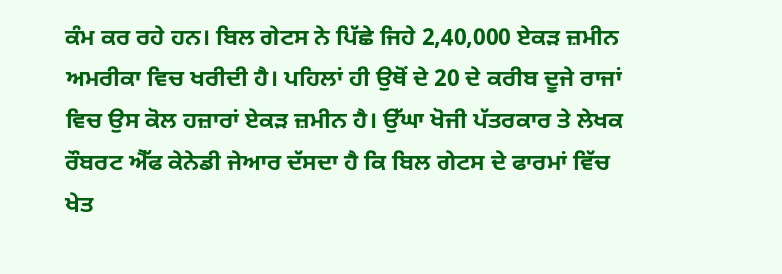ਕੰਮ ਕਰ ਰਹੇ ਹਨ। ਬਿਲ ਗੇਟਸ ਨੇ ਪਿੱਛੇ ਜਿਹੇ 2,40,000 ਏਕੜ ਜ਼ਮੀਨ ਅਮਰੀਕਾ ਵਿਚ ਖਰੀਦੀ ਹੈ। ਪਹਿਲਾਂ ਹੀ ਉਥੋਂ ਦੇ 20 ਦੇ ਕਰੀਬ ਦੂਜੇ ਰਾਜਾਂ ਵਿਚ ਉਸ ਕੋਲ ਹਜ਼ਾਰਾਂ ਏਕੜ ਜ਼ਮੀਨ ਹੈ। ਉੱਘਾ ਖੋਜੀ ਪੱਤਰਕਾਰ ਤੇ ਲੇਖਕ ਰੌਬਰਟ ਐੱਫ ਕੇਨੇਡੀ ਜੇਆਰ ਦੱਸਦਾ ਹੈ ਕਿ ਬਿਲ ਗੇਟਸ ਦੇ ਫਾਰਮਾਂ ਵਿੱਚ ਖੇਤ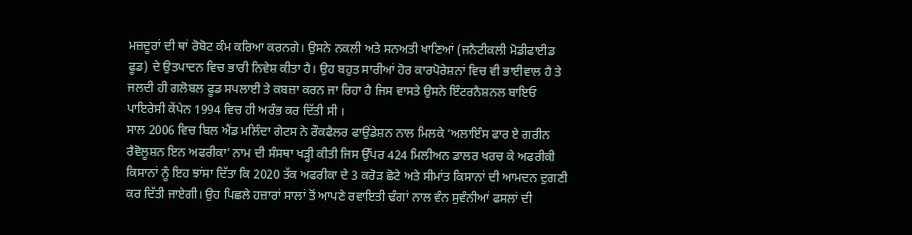ਮਜ਼ਦੂਰਾਂ ਦੀ ਥਾਂ ਰੋਬੋਟ ਕੰਮ ਕਰਿਆ ਕਰਨਗੇ। ਉਸਨੇ ਨਕਲੀ ਅਤੇ ਸਨਅਤੀ ਖਾਣਿਆਂ (ਜਨੈਟੀਕਲੀ ਮੋਡੀਫਾਈਡ ਫੂਡ) ਦੇ ਉਤਪਾਦਨ ਵਿਚ ਭਾਰੀ ਨਿਵੇਸ਼ ਕੀਤਾ ਹੈ। ਉਹ ਬਹੁਤ ਸਾਰੀਆਂ ਹੋਰ ਕਾਰਪੋਰੇਸ਼ਨਾਂ ਵਿਚ ਵੀ ਭਾਈਵਾਲ ਹੈ ਤੇ ਜਲਦੀ ਹੀ ਗਲੋਬਲ ਫੂਡ ਸਪਲਾਈ ਤੇ ਕਬਜ਼ਾ ਕਰਨ ਜਾ ਰਿਹਾ ਹੈ ਜਿਸ ਵਾਸਤੇ ਉਸਨੇ ਇੰਟਰਨੈਸ਼ਨਲ ਬਾਇਓ ਪਾਇਰੇਸੀ ਕੇਂਪੇਨ 1994 ਵਿਚ ਹੀ ਅਰੰਭ ਕਰ ਦਿੱਤੀ ਸੀ ।
ਸਾਲ 2006 ਵਿਚ ਬਿਲ ਐਂਡ ਮਲਿੰਦਾ ਗੇਟਸ ਨੇ ਰੌਕਫੈਲਰ ਫਾਉਂਡੇਸ਼ਨ ਨਾਲ ਮਿਲਕੇ ‘ਅਲਾਇੰਸ ਫਾਰ ਏ ਗਰੀਨ ਰੈਵੋਲੂਸ਼ਨ ਇਨ ਅਫਰੀਕਾ’ ਨਾਮ ਦੀ ਸੰਸਥਾ ਖੜ੍ਹੀ ਕੀਤੀ ਜਿਸ ਉੱਪਰ 424 ਮਿਲੀਅਨ ਡਾਲਰ ਖਰਚ ਕੇ ਅਫਰੀਕੀ ਕਿਸਾਨਾਂ ਨੂੰ ਇਹ ਝਾਂਸਾ ਦਿੱਤਾ ਕਿ 2020 ਤੱਕ ਅਫਰੀਕਾ ਦੇ 3 ਕਰੋੜ ਛੋਟੇ ਅਤੇ ਸੀਮਾਂਤ ਕਿਸਾਨਾਂ ਦੀ ਆਮਦਨ ਦੁਗਣੀ ਕਰ ਦਿੱਤੀ ਜਾਏਗੀ। ਉਹ ਪਿਛਲੇ ਹਜ਼ਾਰਾਂ ਸਾਲਾਂ ਤੋਂ ਆਪਣੇ ਰਵਾਇਤੀ ਢੰਗਾਂ ਨਾਲ ਵੰਨ ਸੁਵੰਨੀਆਂ ਫਸਲਾਂ ਦੀ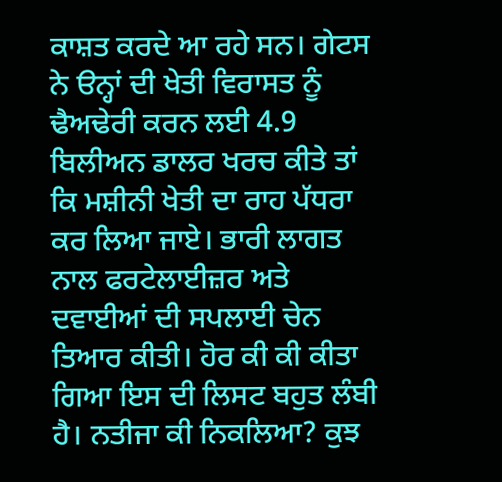ਕਾਸ਼ਤ ਕਰਦੇ ਆ ਰਹੇ ਸਨ। ਗੇਟਸ ਨੇ ੳਨ੍ਹਾਂ ਦੀ ਖੇਤੀ ਵਿਰਾਸਤ ਨੂੰ ਢੈਅਢੇਰੀ ਕਰਨ ਲਈ 4.9 ਬਿਲੀਅਨ ਡਾਲਰ ਖਰਚ ਕੀਤੇ ਤਾਂ ਕਿ ਮਸ਼ੀਨੀ ਖੇਤੀ ਦਾ ਰਾਹ ਪੱਧਰਾ ਕਰ ਲਿਆ ਜਾਏ। ਭਾਰੀ ਲਾਗਤ ਨਾਲ ਫਰਟੇਲਾਈਜ਼ਰ ਅਤੇ ਦਵਾਈਆਂ ਦੀ ਸਪਲਾਈ ਚੇਨ ਤਿਆਰ ਕੀਤੀ। ਹੋਰ ਕੀ ਕੀ ਕੀਤਾ ਗਿਆ ਇਸ ਦੀ ਲਿਸਟ ਬਹੁਤ ਲੰਬੀ ਹੈ। ਨਤੀਜਾ ਕੀ ਨਿਕਲਿਆ? ਕੁਝ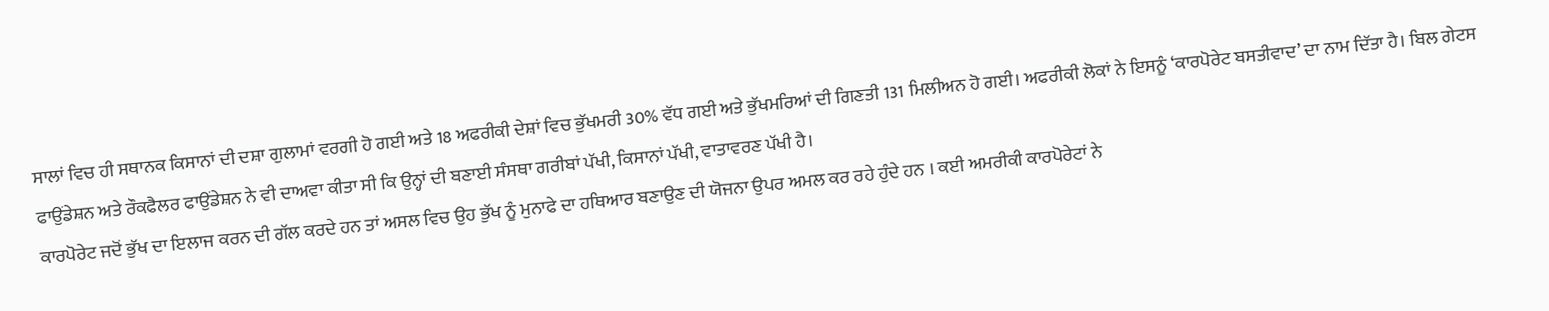ਸਾਲਾਂ ਵਿਚ ਹੀ ਸਥਾਨਕ ਕਿਸਾਨਾਂ ਦੀ ਦਸ਼ਾ ਗੁਲਾਮਾਂ ਵਰਗੀ ਹੋ ਗਈ ਅਤੇ 18 ਅਫਰੀਕੀ ਦੇਸ਼ਾਂ ਵਿਚ ਭੁੱਖਮਰੀ 30% ਵੱਧ ਗਈ ਅਤੇ ਭੁੱਖਮਰਿਆਂ ਦੀ ਗਿਣਤੀ 131 ਮਿਲੀਅਨ ਹੋ ਗਈ। ਅਫਰੀਕੀ ਲੋਕਾਂ ਨੇ ਇਸਨੂੰ ‘ਕਾਰਪੋਰੇਟ ਬਸਤੀਵਾਦ’ ਦਾ ਨਾਮ ਦਿੱਤਾ ਹੈ। ਬਿਲ ਗੇਟਸ ਫਾਉਂਡੇਸ਼ਨ ਅਤੇ ਰੌਕਫੈਲਰ ਫਾਉਂਡੇਸ਼ਨ ਨੇ ਵੀ ਦਾਅਵਾ ਕੀਤਾ ਸੀ ਕਿ ਉਨ੍ਹਾਂ ਦੀ ਬਣਾਈ ਸੰਸਥਾ ਗਰੀਬਾਂ ਪੱਖੀ, ਕਿਸਾਨਾਂ ਪੱਖੀ, ਵਾਤਾਵਰਣ ਪੱਖੀ ਹੈ।
ਕਾਰਪੋਰੇਟ ਜਦੋਂ ਭੁੱਖ ਦਾ ਇਲਾਜ ਕਰਨ ਦੀ ਗੱਲ ਕਰਦੇ ਹਨ ਤਾਂ ਅਸਲ ਵਿਚ ਉਹ ਭੁੱਖ ਨੂੰ ਮੁਨਾਫੇ ਦਾ ਹਥਿਆਰ ਬਣਾਉਣ ਦੀ ਯੋਜਨਾ ਉਪਰ ਅਮਲ ਕਰ ਰਹੇ ਹੁੰਦੇ ਹਨ । ਕਈ ਅਮਰੀਕੀ ਕਾਰਪੋਰੇਟਾਂ ਨੇ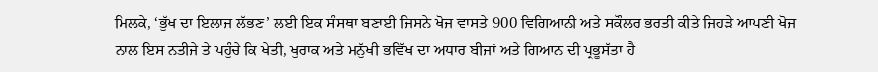ਮਿਲਕੇ, ‘ਭੁੱਖ ਦਾ ਇਲਾਜ ਲੱਭਣ’ ਲਈ ਇਕ ਸੰਸਥਾ ਬਣਾਈ ਜਿਸਨੇ ਖੋਜ ਵਾਸਤੇ 900 ਵਿਗਿਆਨੀ ਅਤੇ ਸਕੌਲਰ ਭਰਤੀ ਕੀਤੇ ਜਿਹੜੇ ਆਪਣੀ ਖੋਜ ਨਾਲ ਇਸ ਨਤੀਜੇ ਤੇ ਪਹੁੰਚੇ ਕਿ ਖੇਤੀ, ਖੁਰਾਕ ਅਤੇ ਮਨੁੱਖੀ ਭਵਿੱਖ ਦਾ ਅਧਾਰ ਬੀਜਾਂ ਅਤੇ ਗਿਆਨ ਦੀ ਪ੍ਰਭੂਸੱਤਾ ਹੈ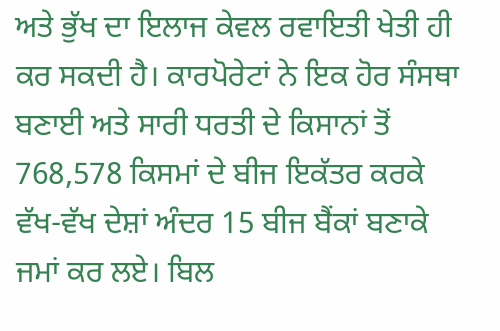ਅਤੇ ਭੁੱਖ ਦਾ ਇਲਾਜ ਕੇਵਲ ਰਵਾਇਤੀ ਖੇਤੀ ਹੀ ਕਰ ਸਕਦੀ ਹੈ। ਕਾਰਪੋਰੇਟਾਂ ਨੇ ਇਕ ਹੋਰ ਸੰਸਥਾ ਬਣਾਈ ਅਤੇ ਸਾਰੀ ਧਰਤੀ ਦੇ ਕਿਸਾਨਾਂ ਤੋਂ 768,578 ਕਿਸਮਾਂ ਦੇ ਬੀਜ ਇਕੱਤਰ ਕਰਕੇ ਵੱਖ-ਵੱਖ ਦੇਸ਼ਾਂ ਅੰਦਰ 15 ਬੀਜ ਬੈਂਕਾਂ ਬਣਾਕੇ ਜਮਾਂ ਕਰ ਲਏ। ਬਿਲ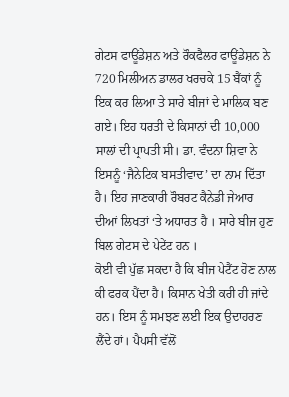ਗੇਟਸ ਫਾਊਂਡੇਸ਼ਨ ਅਤੇ ਰੌਕਫੈਲਰ ਫਾਊਂਡੇਸ਼ਨ ਨੇ 720 ਮਿਲੀਅਨ ਡਾਲਰ ਖਰਚਕੇ 15 ਬੈਂਕਾਂ ਨੂੰ ਇਕ ਕਰ ਲਿਆ ਤੇ ਸਾਰੇ ਬੀਜਾਂ ਦੇ ਮਾਲਿਕ ਬਣ ਗਏ। ਇਹ ਧਰਤੀ ਦੇ ਕਿਸਾਨਾਂ ਦੀ 10,000 ਸਾਲਾਂ ਦੀ ਪ੍ਰਾਪਤੀ ਸੀ। ਡਾ. ਵੰਦਨਾ ਸ਼ਿਵਾ ਨੇ ਇਸਨੂੰ ‘ਜੈਨੇਟਿਕ ਬਸਤੀਵਾਦ’ ਦਾ ਨਾਮ ਦਿੱਤਾ ਹੈ। ਇਹ ਜਾਣਕਾਰੀ ਰੌਬਰਟ ਕੈਨੇਡੀ ਜੇਆਰ ਦੀਆਂ ਲਿਖਤਾਂ ‘ਤੇ ਅਧਾਰਤ ਹੈ । ਸਾਰੇ ਬੀਜ ਹੁਣ ਬਿਲ ਗੇਟਸ ਦੇ ਪੇਟੇਂਟ ਹਨ ।
ਕੋਈ ਵੀ ਪੁੱਛ ਸਕਦਾ ਹੈ ਕਿ ਬੀਜ ਪੇਟੈਂਟ ਹੋਣ ਨਾਲ ਕੀ ਫਰਕ ਪੈਂਦਾ ਹੈ। ਕਿਸਾਨ ਖੇਤੀ ਕਰੀ ਹੀ ਜਾਂਦੇ ਹਨ। ਇਸ ਨੂੰ ਸਮਝਣ ਲਈ ਇਕ ਉਦਾਹਰਣ ਲੈਂਦੇ ਹਾਂ। ਪੈਪਸੀ ਵੱਲੋਂ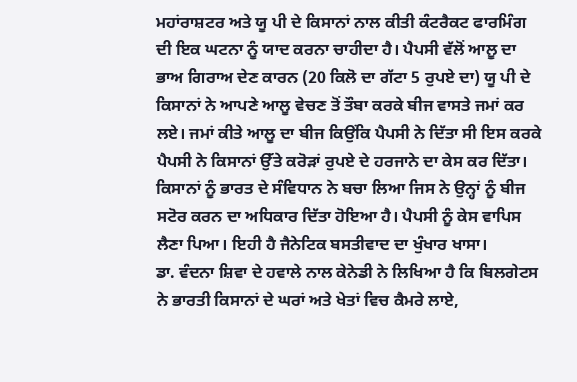ਮਹਾਂਰਾਸ਼ਟਰ ਅਤੇ ਯੂ ਪੀ ਦੇ ਕਿਸਾਨਾਂ ਨਾਲ ਕੀਤੀ ਕੰਟਰੈਕਟ ਫਾਰਮਿੰਗ ਦੀ ਇਕ ਘਟਨਾ ਨੂੰ ਯਾਦ ਕਰਨਾ ਚਾਹੀਦਾ ਹੈ। ਪੈਪਸੀ ਵੱਲੋਂ ਆਲੂ ਦਾ ਭਾਅ ਗਿਰਾਅ ਦੇਣ ਕਾਰਨ (20 ਕਿਲੋ ਦਾ ਗੱਟਾ 5 ਰੁਪਏ ਦਾ) ਯੂ ਪੀ ਦੇ ਕਿਸਾਨਾਂ ਨੇ ਆਪਣੇ ਆਲੂ ਵੇਚਣ ਤੋਂ ਤੌਬਾ ਕਰਕੇ ਬੀਜ ਵਾਸਤੇ ਜਮਾਂ ਕਰ ਲਏ। ਜਮਾਂ ਕੀਤੇ ਆਲੂ ਦਾ ਬੀਜ ਕਿਉਂਕਿ ਪੈਪਸੀ ਨੇ ਦਿੱਤਾ ਸੀ ਇਸ ਕਰਕੇ ਪੈਪਸੀ ਨੇ ਕਿਸਾਨਾਂ ਉੱਤੇ ਕਰੋੜਾਂ ਰੁਪਏ ਦੇ ਹਰਜਾਨੇ ਦਾ ਕੇਸ ਕਰ ਦਿੱਤਾ। ਕਿਸਾਨਾਂ ਨੂੰ ਭਾਰਤ ਦੇ ਸੰਵਿਧਾਨ ਨੇ ਬਚਾ ਲਿਆ ਜਿਸ ਨੇ ਉਨ੍ਹਾਂ ਨੂੰ ਬੀਜ ਸਟੋਰ ਕਰਨ ਦਾ ਅਧਿਕਾਰ ਦਿੱਤਾ ਹੋਇਆ ਹੈ। ਪੈਪਸੀ ਨੂੰ ਕੇਸ ਵਾਪਿਸ ਲੈਣਾ ਪਿਆ। ਇਹੀ ਹੈ ਜੈਨੇਟਿਕ ਬਸਤੀਵਾਦ ਦਾ ਖੁੰਖਾਰ ਖਾਸਾ।
ਡਾ. ਵੰਦਨਾ ਸ਼ਿਵਾ ਦੇ ਹਵਾਲੇ ਨਾਲ ਕੇਨੇਡੀ ਨੇ ਲਿਖਿਆ ਹੈ ਕਿ ਬਿਲਗੇਟਸ ਨੇ ਭਾਰਤੀ ਕਿਸਾਨਾਂ ਦੇ ਘਰਾਂ ਅਤੇ ਖੇਤਾਂ ਵਿਚ ਕੈਮਰੇ ਲਾਏ,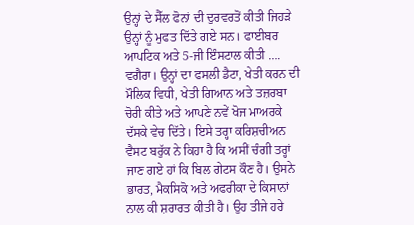ਉਨ੍ਹਾਂ ਦੇ ਸੈੱਲ ਫੋਨਾਂ ਦੀ ਦੁਰਵਰਤੋਂ ਕੀਤੀ ਜਿਹੜੇ ਉਨ੍ਹਾਂ ਨੂੰ ਮੁਫਤ ਦਿੱਤੇ ਗਏ ਸਨ। ਫਾਈਬਰ ਆਪਟਿਕ ਅਤੇ 5-ਜੀ ਇੰਸਟਾਲ ਕੀਤੀ …. ਵਗੈਰਾ। ਉਨ੍ਹਾਂ ਦਾ ਫਸਲੀ ਡੈਟਾ, ਖੇਤੀ ਕਰਨ ਦੀ ਮੌਲਿਕ ਵਿਧੀ, ਖੇਤੀ ਗਿਆਨ ਅਤੇ ਤਜ਼ਰਬਾ ਚੋਰੀ ਕੀਤੇ ਅਤੇ ਆਪਣੇ ਨਵੇਂ ਖੋਜ ਮਾਅਰਕੇ ਦੱਸਕੇ ਵੇਚ ਦਿੱਤੇ। ਇਸੇ ਤਰ੍ਹਾ ਕਰਿਸ਼ਚੀਅਨ ਵੈਸਟ ਬਰੁੱਕ ਨੇ ਕਿਹਾ ਹੈ ਕਿ ਅਸੀਂ ਚੰਗੀ ਤਰ੍ਹਾਂ ਜਾਣ ਗਏ ਹਾਂ ਕਿ ਬਿਲ ਗੇਟਸ ਕੌਣ ਹੈ। ਉਸਨੇ ਭਾਰਤ, ਮੈਕਸਿਕੋ ਅਤੇ ਅਫਰੀਕਾ ਦੇ ਕਿਸਾਨਾਂ ਨਾਲ ਕੀ ਸ਼ਰਾਰਤ ਕੀਤੀ ਹੈ। ਉਹ ਤੀਜੇ ਹਰੇ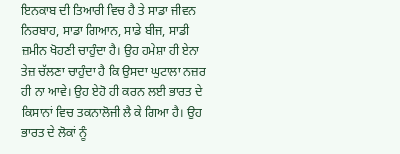ਇਨਕਾਬ ਦੀ ਤਿਆਰੀ ਵਿਚ ਹੈ ਤੇ ਸਾਡਾ ਜੀਵਨ ਨਿਰਬਾਹ, ਸਾਡਾ ਗਿਆਨ, ਸਾਡੇ ਬੀਜ, ਸਾਡੀ ਜ਼ਮੀਨ ਖੋਹਣੀ ਚਾਹੁੰਦਾ ਹੈ। ਉਹ ਹਮੇਸ਼ਾ ਹੀ ਏਨਾ ਤੇਜ਼ ਚੱਲਣਾ ਚਾਹੁੰਦਾ ਹੈ ਕਿ ਉਸਦਾ ਘੁਟਾਲਾ ਨਜ਼ਰ ਹੀ ਨਾ ਆਵੇ। ਉਹ ਏਹੋ ਹੀ ਕਰਨ ਲਈ ਭਾਰਤ ਦੇ ਕਿਸਾਨਾਂ ਵਿਚ ਤਕਨਾਲੋਜੀ ਲੈ ਕੇ ਗਿਆ ਹੈ। ਉਹ ਭਾਰਤ ਦੇ ਲੋਕਾਂ ਨੂੰ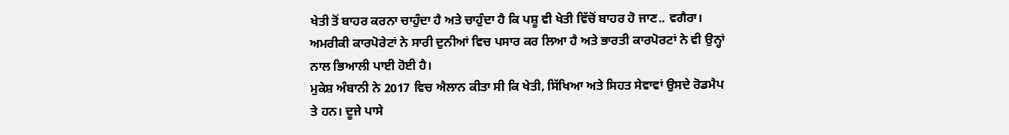ਖੇਤੀ ਤੋਂ ਬਾਹਰ ਕਰਨਾ ਚਾਹੁੰਦਾ ਹੈ ਅਤੇ ਚਾਹੁੰਦਾ ਹੈ ਕਿ ਪਸ਼ੂ ਵੀ ਖੇਤੀ ਵਿੱਚੋਂ ਬਾਹਰ ਹੋ ਜਾਣ.. ਵਗੈਰਾ। ਅਮਰੀਕੀ ਕਾਰਪੋਰੇਟਾਂ ਨੇ ਸਾਰੀ ਦੁਨੀਆਂ ਵਿਚ ਪਸਾਰ ਕਰ ਲਿਆ ਹੈ ਅਤੇ ਭਾਰਤੀ ਕਾਰਪੋਰਟਾਂ ਨੇ ਵੀ ਉਨ੍ਹਾਂ ਨਾਲ ਭਿਆਲੀ ਪਾਈ ਹੋਈ ਹੈ।
ਮੁਕੇਸ਼ ਅੰਬਾਨੀ ਨੇ 2017 ਵਿਚ ਐਲਾਨ ਕੀਤਾ ਸੀ ਕਿ ਖੇਤੀ, ਸਿੱਖਿਆ ਅਤੇ ਸਿਹਤ ਸੇਵਾਵਾਂ ਉਸਦੇ ਰੋਡਮੈਪ ਤੇ ਹਨ। ਦੂਜੇ ਪਾਸੇ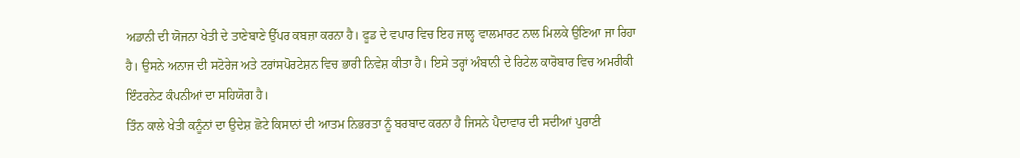ਅਡਾਨੀ ਦੀ ਯੋਜਨਾ ਖੇਤੀ ਦੇ ਤਾਣੇਬਾਣੇ ਉੱਪਰ ਕਬਜ਼ਾ ਕਰਨਾ ਹੈ। ਫੂਡ ਦੇ ਵਪਾਰ ਵਿਚ ਇਹ ਜਾਲ੍ਹ ਵਾਲਮਾਰਟ ਨਾਲ ਮਿਲਕੇ ਉਣਿਆ ਜਾ ਰਿਹਾ ਹੈ। ਉਸਨੇ ਅਨਾਜ ਦੀ ਸਟੋਰੇਜ ਅਤੇ ਟਰਾਂਸਪੋਰਟੇਸ਼ਨ ਵਿਚ ਭਾਰੀ ਨਿਵੇਸ਼ ਕੀਤਾ ਹੈ। ਇਸੇ ਤਰ੍ਹਾਂ ਅੰਬਾਨੀ ਦੇ ਰਿਟੇਲ ਕਾਰੋਬਾਰ ਵਿਚ ਅਮਰੀਕੀ ਇੰਟਰਨੇਟ ਕੰਪਨੀਆਂ ਦਾ ਸਹਿਯੋਗ ਹੈ।
ਤਿੰਨ ਕਾਲੇ ਖੇਤੀ ਕਨੂੰਨਾਂ ਦਾ ਉਦੇਸ਼ ਛੋਟੇ ਕਿਸਾਨਾਂ ਦੀ ਆਤਮ ਨਿਭਰਤਾ ਨੂੰ ਬਰਬਾਦ ਕਰਨਾ ਹੈ ਜਿਸਨੇ ਪੈਦਾਵਾਰ ਦੀ ਸਦੀਆਂ ਪੁਰਾਣੀ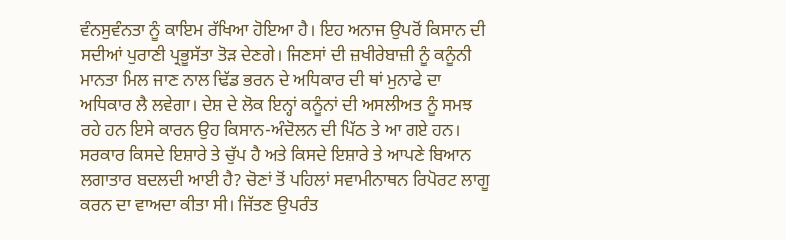ਵੰਨਸੁਵੰਨਤਾ ਨੂੰ ਕਾਇਮ ਰੱਖਿਆ ਹੋਇਆ ਹੈ। ਇਹ ਅਨਾਜ ਉਪਰੋਂ ਕਿਸਾਨ ਦੀ ਸਦੀਆਂ ਪੁਰਾਣੀ ਪ੍ਰਭੂਸੱਤਾ ਤੋੜ ਦੇਣਗੇ। ਜਿਣਸਾਂ ਦੀ ਜ਼ਖੀਰੇਬਾਜ਼ੀ ਨੂੰ ਕਨੂੰਨੀ ਮਾਨਤਾ ਮਿਲ ਜਾਣ ਨਾਲ ਢਿੱਡ ਭਰਨ ਦੇ ਅਧਿਕਾਰ ਦੀ ਥਾਂ ਮੁਨਾਫੇ ਦਾ ਅਧਿਕਾਰ ਲੈ ਲਵੇਗਾ। ਦੇਸ਼ ਦੇ ਲੋਕ ਇਨ੍ਹਾਂ ਕਨੂੰਨਾਂ ਦੀ ਅਸਲੀਅਤ ਨੂੰ ਸਮਝ ਰਹੇ ਹਨ ਇਸੇ ਕਾਰਨ ਉਹ ਕਿਸਾਨ-ਅੰਦੋਲਨ ਦੀ ਪਿੱਠ ਤੇ ਆ ਗਏ ਹਨ।
ਸਰਕਾਰ ਕਿਸਦੇ ਇਸ਼ਾਰੇ ਤੇ ਚੁੱਪ ਹੈ ਅਤੇ ਕਿਸਦੇ ਇਸ਼ਾਰੇ ਤੇ ਆਪਣੇ ਬਿਆਨ ਲਗਾਤਾਰ ਬਦਲਦੀ ਆਈ ਹੈ? ਚੋਣਾਂ ਤੋਂ ਪਹਿਲਾਂ ਸਵਾਮੀਨਾਥਨ ਰਿਪੋਰਟ ਲਾਗੂ ਕਰਨ ਦਾ ਵਾਅਦਾ ਕੀਤਾ ਸੀ। ਜਿੱਤਣ ਉਪਰੰਤ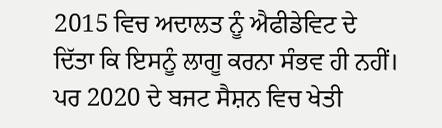2015 ਵਿਚ ਅਦਾਲਤ ਨੂੰ ਐਫੀਡੇਵਿਟ ਦੇ ਦਿੱਤਾ ਕਿ ਇਸਨੂੰ ਲਾਗੂ ਕਰਨਾ ਸੰਭਵ ਹੀ ਨਹੀਂ। ਪਰ 2020 ਦੇ ਬਜਟ ਸੈਸ਼ਨ ਵਿਚ ਖੇਤੀ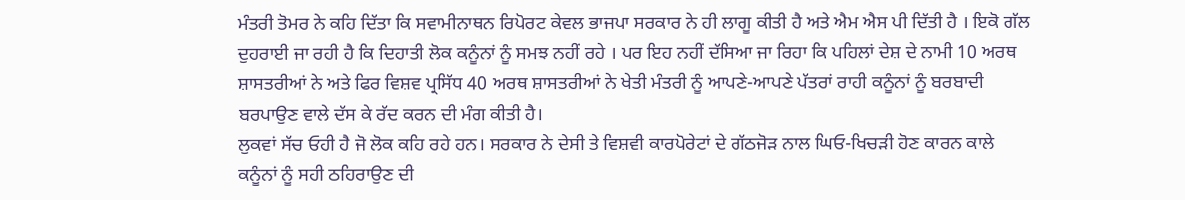ਮੰਤਰੀ ਤੋਮਰ ਨੇ ਕਹਿ ਦਿੱਤਾ ਕਿ ਸਵਾਮੀਨਾਥਨ ਰਿਪੋਰਟ ਕੇਵਲ ਭਾਜਪਾ ਸਰਕਾਰ ਨੇ ਹੀ ਲਾਗੂ ਕੀਤੀ ਹੈ ਅਤੇ ਐਮ ਐਸ ਪੀ ਦਿੱਤੀ ਹੈ । ਇਕੋ ਗੱਲ ਦੁਹਰਾਈ ਜਾ ਰਹੀ ਹੈ ਕਿ ਦਿਹਾਤੀ ਲੋਕ ਕਨੂੰਨਾਂ ਨੂੰ ਸਮਝ ਨਹੀਂ ਰਹੇ । ਪਰ ਇਹ ਨਹੀਂ ਦੱਸਿਆ ਜਾ ਰਿਹਾ ਕਿ ਪਹਿਲਾਂ ਦੇਸ਼ ਦੇ ਨਾਮੀ 10 ਅਰਥ ਸ਼ਾਸਤਰੀਆਂ ਨੇ ਅਤੇ ਫਿਰ ਵਿਸ਼ਵ ਪ੍ਰਸਿੱਧ 40 ਅਰਥ ਸ਼ਾਸਤਰੀਆਂ ਨੇ ਖੇਤੀ ਮੰਤਰੀ ਨੂੰ ਆਪਣੇ-ਆਪਣੇ ਪੱਤਰਾਂ ਰਾਹੀ ਕਨੂੰਨਾਂ ਨੂੰ ਬਰਬਾਦੀ ਬਰਪਾਉਣ ਵਾਲੇ ਦੱਸ ਕੇ ਰੱਦ ਕਰਨ ਦੀ ਮੰਗ ਕੀਤੀ ਹੈ।
ਲੁਕਵਾਂ ਸੱਚ ਓਹੀ ਹੈ ਜੋ ਲੋਕ ਕਹਿ ਰਹੇ ਹਨ। ਸਰਕਾਰ ਨੇ ਦੇਸੀ ਤੇ ਵਿਸ਼ਵੀ ਕਾਰਪੋਰੇਟਾਂ ਦੇ ਗੱਠਜੋੜ ਨਾਲ ਘਿਓ-ਖਿਚੜੀ ਹੋਣ ਕਾਰਨ ਕਾਲੇ ਕਨੂੰਨਾਂ ਨੂੰ ਸਹੀ ਠਹਿਰਾਉਣ ਦੀ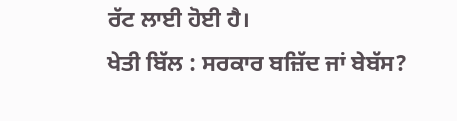ਰੱਟ ਲਾਈ ਹੋਈ ਹੈ।
ਖੇਤੀ ਬਿੱਲ : ਸਰਕਾਰ ਬਜ਼ਿੱਦ ਜਾਂ ਬੇਬੱਸ?